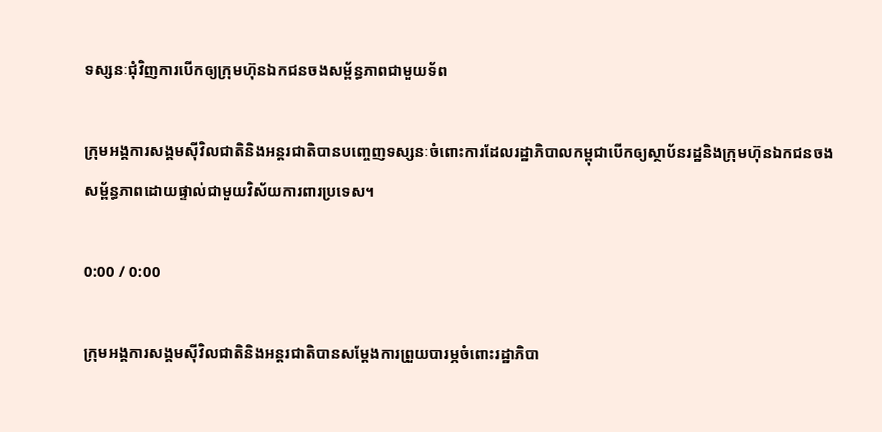ទស្សនៈជុំវិញការបើកឲ្យក្រុមហ៊ុនឯកជនចងសម្ព័ន្ធភាពជាមួយទ័ព

ក្រុមអង្គការសង្គមស៊ីវិលជាតិនិងអន្តរជាតិបានបញ្ចេញទស្សនៈចំពោះការដែលរដ្ឋាភិបាលកម្ពុជាបើកឲ្យស្ថាប័នរដ្ឋនិងក្រុមហ៊ុនឯកជនចងសម្ព័ន្ធភាពដោយផ្ទាល់ជាមួយវិស័យការពារប្រទេស។

0:00 / 0:00

ក្រុមអង្គការសង្គមស៊ីវិលជាតិនិងអន្តរជាតិបានសម្តែងការព្រួយបារម្ភចំពោះរដ្ឋាភិបា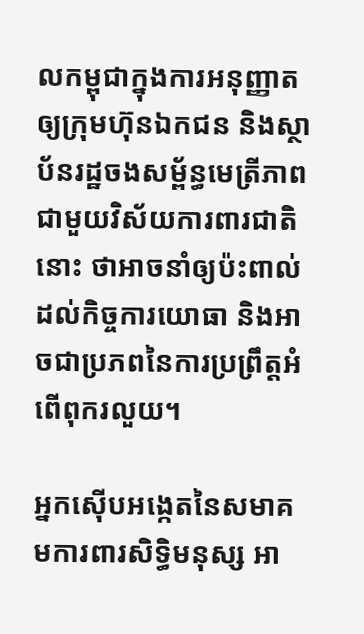លកម្ពុជាក្នុងការអនុញ្ញាតឲ្យក្រុមហ៊ុនឯកជន និងស្ថាប័នរដ្ឋចងសម្ព័ន្ធមេត្រីភាពជាមួយវិស័យការពារជាតិនោះ ថាអាចនាំឲ្យប៉ះពាល់ដល់កិច្ចការយោធា និងអាចជាប្រភពនៃការប្រព្រឹត្តអំពើពុករលួយ។

អ្នកស៊ើបអង្កេតនៃសមាគមការពារសិទ្ធិមនុស្ស អា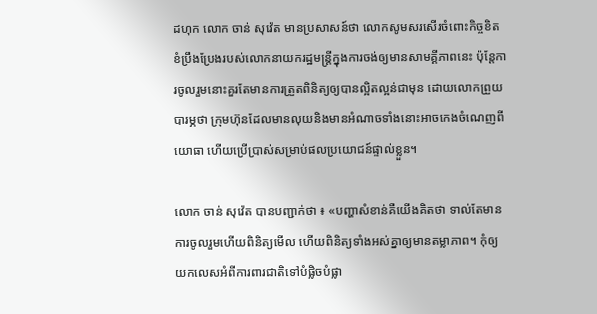ដហុក លោក ចាន់ សុវ៉េត មានប្រសាសន៍ថា លោកសូមសរសើរចំពោះកិច្ចខិតខំប្រឹងប្រែងរបស់លោកនាយករដ្ឋមន្រ្តីក្នុងការចង់ឲ្យមានសាមគ្គីភាពនេះ ប៉ុន្តែការចូលរួមនោះគួរតែមានការត្រួតពិនិត្យឲ្យបានល្អិតល្អន់ជាមុន ដោយលោកព្រួយបារម្ភថា ក្រុមហ៊ុនដែលមានលុយនិងមានអំណាចទាំងនោះអាចកេងចំណេញពីយោធា ហើយប្រើប្រាស់សម្រាប់ផលប្រយោជន៍ផ្ទាល់ខ្លួន។

លោក ចាន់ សុវ៉េត បានបញ្ជាក់ថា ៖ «បញ្ហាសំខាន់គឺយើងគិតថា ទាល់តែមានការចូលរួមហើយពិនិត្យមើល ហើយពិនិត្យទាំងអស់គ្នាឲ្យមានតម្លាភាព។ កុំឲ្យយកលេសអំពីការពារជាតិទៅបំផ្លិចបំផ្លា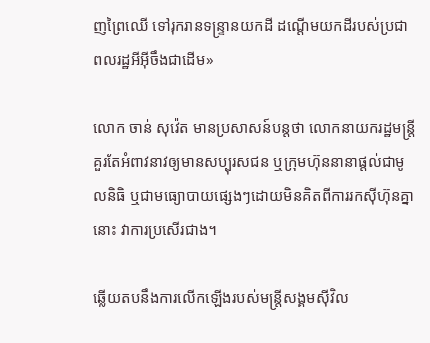ញព្រៃឈើ ទៅរុករានទន្រ្ទានយកដី ដណ្តើមយកដីរបស់ប្រជាពលរដ្ឋអីអ៊ីចឹងជាដើម»

លោក ចាន់ សុវ៉េត មានប្រសាសន៍បន្តថា លោកនាយករដ្ឋមន្រ្តីគួរតែអំពាវនាវឲ្យមានសប្បុរសជន ឬក្រុមហ៊ុននានាផ្តល់ជាមូលនិធិ ឬជាមធ្យោបាយផ្សេងៗដោយមិនគិតពីការរកស៊ីហ៊ុនគ្នានោះ វាការប្រសើរជាង។

ឆ្លើយតបនឹងការលើកឡើងរបស់មន្រ្តីសង្គមស៊ីវិល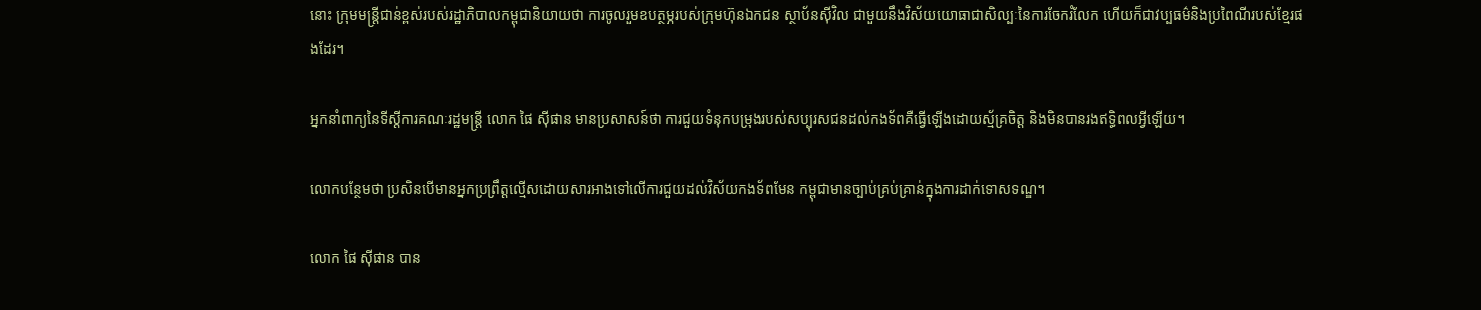នោះ ក្រុមមន្ត្រីជាន់ខ្ពស់របស់រដ្ឋាភិបាលកម្ពុជានិយាយថា ការចូលរួមឧបត្ថម្ភរបស់ក្រុមហ៊ុនឯកជន ស្ថាប័នស៊ីវិល ជាមួយនឹងវិស័យយោធាជាសិល្បៈនៃការចែករំលែក ហើយក៏ជាវប្បធម៌និងប្រពៃណីរបស់ខ្មែរផងដែរ។

អ្នកនាំពាក្យនៃទីស្តីការគណៈរដ្ឋមន្រ្តី លោក ផៃ ស៊ីផាន មានប្រសាសន៍ថា ការជួយទំនុកបម្រុងរបស់សប្បុរសជនដល់កងទ័ពគឺធ្វើឡើងដោយស្ម័គ្រចិត្ត និងមិនបានរងឥទ្ធិពលអ្វីឡើយ។

លោកបន្ថែមថា ប្រសិនបើមានអ្នកប្រព្រឹត្តល្មើសដោយសារអាងទៅលើការជួយដល់វិស័យកងទ័ពមែន កម្ពុជាមានច្បាប់គ្រប់គ្រាន់ក្នុងការដាក់ទោសទណ្ឌ។

លោក ផៃ ស៊ីផាន បាន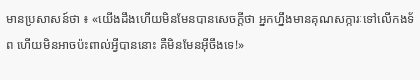មានប្រសាសន៍ថា ៖ «យើងដឹងហើយមិនមែនបានសេចក្តីថា អ្នកហ្នឹងមានគុណសក្ការៈទៅលើកងទ័ព ហើយមិនអាចប៉ះពាល់អ្វីបាននោះ គឺមិនមែនអ៊ីចឹងទេ!»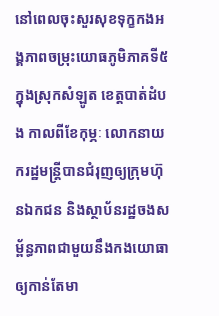នៅពេលចុះសួរសុខទុក្ខកងអង្គភាពចម្រុះយោធភូមិភាគទី៥ ក្នុងស្រុកសំឡូត ខេត្តបាត់ដំបង កាលពីខែកុម្ភៈ លោកនាយករដ្ឋមន្រ្តីបានជំរុញឲ្យក្រុមហ៊ុនឯកជន និងស្ថាប័នរដ្ឋចងសម្ព័ន្ធភាពជាមួយនឹងកងយោធាឲ្យកាន់តែមា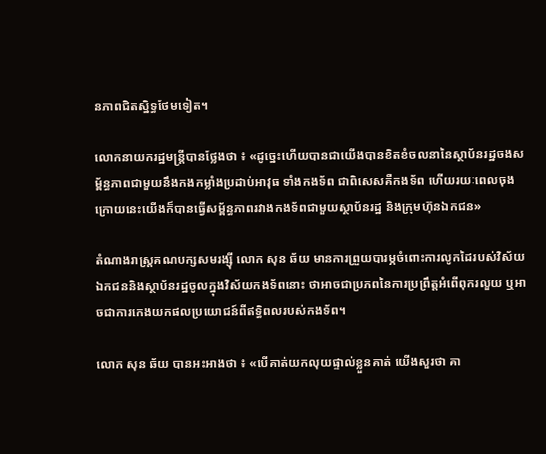នភាពជិតស្និទ្ធថែមទៀត។

លោកនាយករដ្ឋមន្រ្តីបានថ្លែងថា ៖ «ដូច្នេះហើយបានជាយើងបានខិតខំចលនានៃស្ថាប័នរដ្ឋចងសម្ព័ន្ធភាពជាមួយនឹងកងកម្លាំងប្រដាប់អាវុធ ទាំងកងទ័ព ជាពិសេសគឺកងទ័ព ហើយរយៈពេលចុងក្រោយនេះយើងក៏បានធ្វើសម្ព័ន្ធភាពរវាងកងទ័ពជាមួយស្ថាប័នរដ្ឋ និងក្រុមហ៊ុនឯកជន»

តំណាងរាស្រ្តគណបក្សសមរង្ស៊ី លោក សុន ឆ័យ មានការព្រួយបារម្ភចំពោះការលូកដៃរបស់វិស័យឯកជននិងស្ថាប័នរដ្ឋចូលក្នុងវិស័យកងទ័ពនោះ ថាអាចជាប្រភពនៃការប្រព្រឹត្តអំពើពុករលួយ ឬអាចជាការកេងយកផលប្រយោជន៍ពីឥទ្ធិពលរបស់កងទ័ព។

លោក សុន ឆ័យ បានអះអាងថា ៖ «បើគាត់យកលុយផ្ទាល់ខ្លួនគាត់ យើងសួរថា គា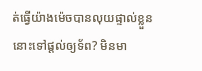ត់ធ្វើយ៉ាងម៉េចបានលុយផ្ទាល់ខ្លួននោះទៅផ្តល់ឲ្យទ័ព? មិនមា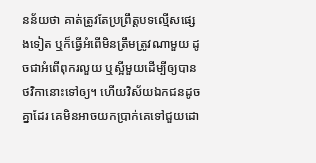នន័យថា គាត់ត្រូវតែប្រព្រឹត្តបទល្មើសផ្សេងទៀត ឬក៏ធ្វើអំពើមិនត្រឹមត្រូវណាមួយ ដូចជាអំពើពុករលួយ ឬស្អីមួយដើម្បីឲ្យបានថវិកានោះទៅឲ្យ។ ហើយវិស័យឯកជនដូចគ្នាដែរ គេមិនអាចយកប្រាក់គេទៅជួយដោ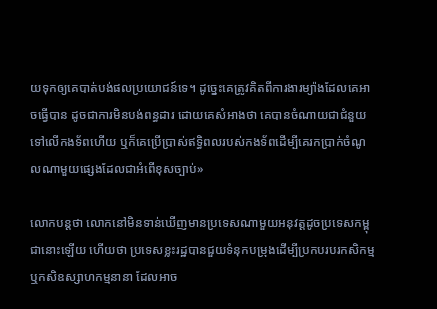យទុកឲ្យគេបាត់បង់ផលប្រយោជន៍ទេ។ ដូច្នេះគេត្រូវគិតពីការងារម្យ៉ាងដែលគេអាចធ្វើបាន ដូចជាការមិនបង់ពន្ធដារ ដោយគេសំអាងថា គេបានចំណាយជាជំនួយទៅលើកងទ័ពហើយ ឬក៏គេប្រើប្រាស់ឥទ្ធិពលរបស់កងទ័ពដើម្បីគេរកប្រាក់ចំណូលណាមួយផ្សេងដែលជាអំពើខុសច្បាប់»

លោកបន្តថា លោកនៅមិនទាន់ឃើញមានប្រទេសណាមួយអនុវត្តដូចប្រទេសកម្ពុជានោះឡើយ ហើយថា ប្រទេសខ្លះរដ្ឋបានជួយទំនុកបម្រុងដើម្បីប្រកបរបរកសិកម្ម ឬកសិឧស្សាហកម្មនានា ដែលអាច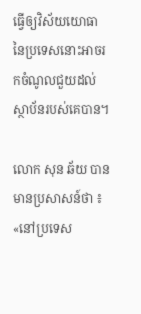ធ្វើឲ្យវិស័យយោធានៃប្រទេសនោះអាចរកចំណូលជួយដល់ស្ថាប័នរបស់គេបាន។

លោក សុន ឆ័យ បានមានប្រសាសន៍ថា ៖ «នៅប្រទេស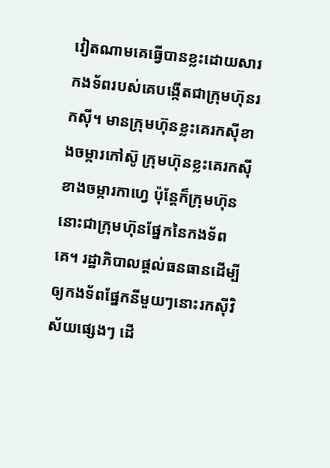វៀតណាមគេធ្វើបានខ្លះដោយសារកងទ័ពរបស់គេបង្កើតជាក្រុមហ៊ុនរកស៊ី។ មានក្រុមហ៊ុនខ្លះគេរកស៊ីខាងចម្ការកៅស៊ូ ក្រុមហ៊ុនខ្លះគេរកស៊ីខាងចម្ការកាហ្វេ ប៉ុន្តែក៏ក្រុមហ៊ុននោះជាក្រុមហ៊ុនផ្នែកនៃកងទ័ពគេ។ រដ្ឋាភិបាលផ្ដល់ធនធានដើម្បីឲ្យកងទ័ពផ្នែកនីមួយៗនោះរកស៊ីវិស័យផ្សេងៗ ដើ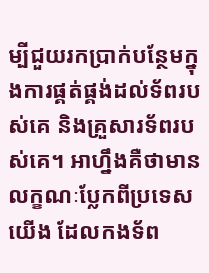ម្បីជួយរកប្រាក់បន្ថែមក្នុងការផ្គត់ផ្គង់ដល់ទ័ពរបស់គេ និងគ្រួសារទ័ពរបស់គេ។ អាហ្នឹងគឺថាមានលក្ខណៈប្លែកពីប្រទេសយើង ដែលកងទ័ព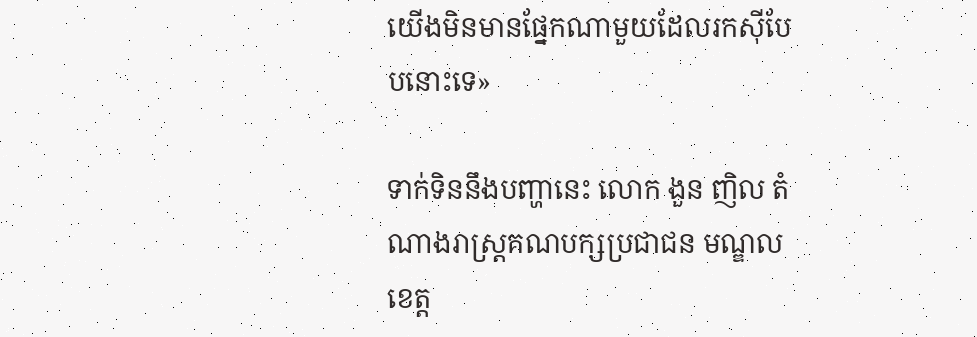យើងមិនមានផ្នែកណាមួយដែលរកស៊ីបែបនោះទេ»

ទាក់ទិននឹងបញ្ហានេះ លោក ងួន ញិល តំណាងរាស្រ្តគណបក្សប្រជាជន មណ្ឌលខេត្ត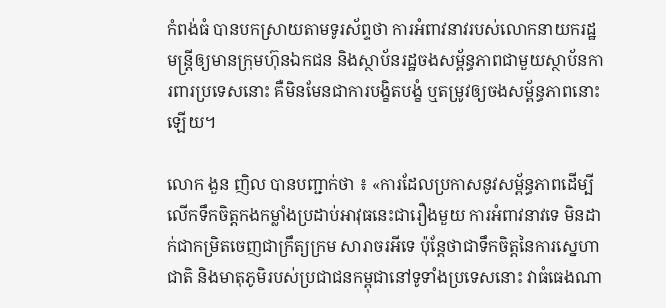កំពង់ធំ បានបកស្រាយតាមទូរស័ព្ទថា ការអំពាវនាវរបស់លោកនាយករដ្ឋមន្រ្តីឲ្យមានក្រុមហ៊ុនឯកជន និងស្ថាប័នរដ្ឋចងសម្ព័ន្ធភាពជាមួយស្ថាប័នការពារប្រទេសនោះ គឺមិនមែនជាការបង្ខិតបង្ខំ ឬតម្រូវឲ្យចងសម្ព័ន្ធភាពនោះឡើយ។

លោក ងួន ញិល បានបញ្ជាក់ថា ៖ «ការដែលប្រកាសនូវសម្ព័ន្ធភាពដើម្បីលើកទឹកចិត្តកងកម្លាំងប្រដាប់អាវុធនេះជារឿងមួយ ការអំពាវនាវទេ មិនដាក់ជាកម្រិតចេញជាក្រឹត្យក្រម សារាចរអីទេ ប៉ុន្តែថាជាទឹកចិត្តនៃការស្នេហាជាតិ និងមាតុភូមិរបស់ប្រជាជនកម្ពុជានៅទូទាំងប្រទេសនោះ វាធំធេងណា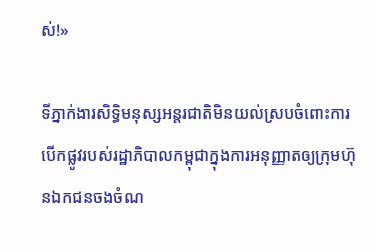ស់!»

ទីភ្នាក់ងារសិទ្ធិមនុស្សអន្តរជាតិមិនយល់ស្របចំពោះការបើកផ្លូវរបស់រដ្ឋាភិបាលកម្ពុជាក្នុងការអនុញ្ញាតឲ្យក្រុមហ៊ុនឯកជនចងចំណ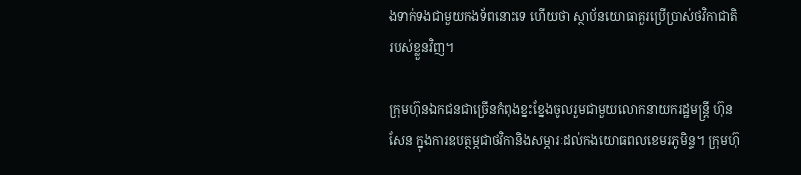ងទាក់ទងជាមួយកងទ័ពនោះទេ ហើយថា ស្ថាប័នយោធាគួរប្រើប្រាស់ថវិកាជាតិរបស់ខ្លួនវិញ។

ក្រុមហ៊ុនឯកជនជាច្រើនកំពុងខ្នះខ្នែងចូលរួមជាមួយលោកនាយករដ្ឋមន្រ្តី ហ៊ុន សែន ក្នុងការឧបត្ថម្ភជាថវិកានិងសម្ភារៈដល់កងយោធពលខេមរភូមិន្ទ។ ក្រុមហ៊ុ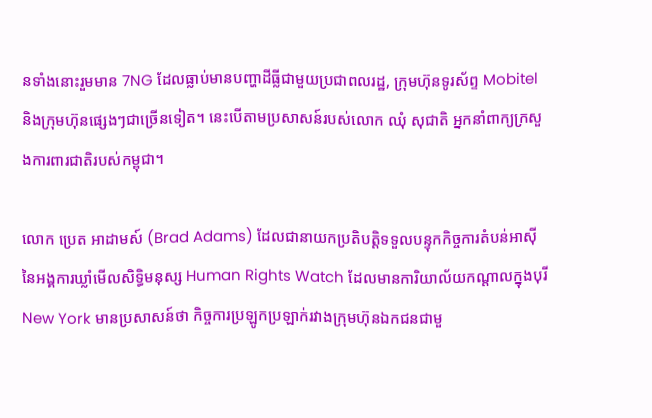នទាំងនោះរួមមាន 7NG ដែលធ្លាប់មានបញ្ហាដីធ្លីជាមួយប្រជាពលរដ្ឋ, ក្រុមហ៊ុនទូរស័ព្ទ Mobitel និងក្រុមហ៊ុនផ្សេងៗជាច្រើនទៀត។ នេះបើតាមប្រសាសន៍របស់លោក ឈុំ សុជាតិ អ្នកនាំពាក្យក្រសួងការពារជាតិរបស់កម្ពុជា។

លោក ប្រេត អាដាមស៍ (Brad Adams) ដែលជានាយកប្រតិបត្តិទទួលបន្ទុកកិច្ចការតំបន់អាស៊ីនៃអង្គការឃ្លាំមើលសិទ្ធិមនុស្ស Human Rights Watch ដែលមានការិយាល័យកណ្តាលក្នុងបុរី New York មានប្រសាសន៍ថា កិច្ចការប្រឡូកប្រឡាក់រវាងក្រុមហ៊ុនឯកជនជាមួ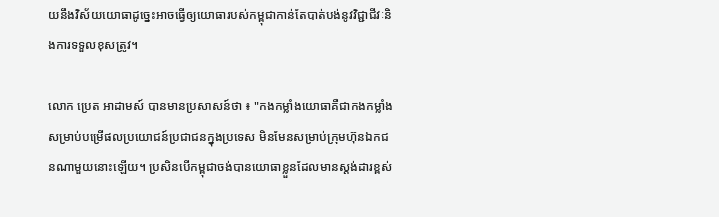យនឹងវិស័យយោធាដូច្នេះអាចធ្វើឲ្យយោធារបស់កម្ពុជាកាន់តែបាត់បង់នូវវិជ្ជាជីវៈនិងការទទួលខុសត្រូវ។

លោក ប្រេត អាដាមស៍ បានមានប្រសាសន៍ថា ៖ "កងកម្លាំងយោធាគឺជាកងកម្លាំងសម្រាប់បម្រើផលប្រយោជន៍ប្រជាជនក្នុងប្រទេស មិនមែនសម្រាប់ក្រុមហ៊ុនឯកជនណាមួយនោះឡើយ។ ប្រសិនបើកម្ពុជាចង់បានយោធាខ្លួនដែលមានស្តង់ដារខ្ពស់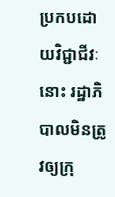ប្រកបដោយវិជ្ជាជីវៈនោះ រដ្ឋាភិបាលមិនត្រូវឲ្យក្រុ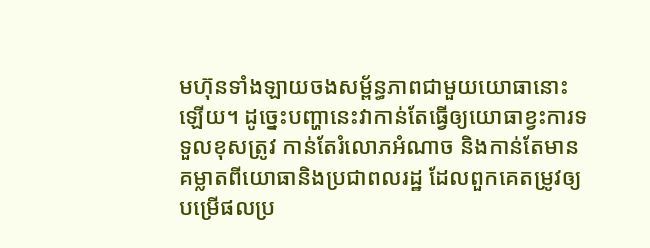មហ៊ុនទាំងឡាយចងសម្ព័ន្ធភាពជាមួយយោធានោះឡើយ។ ដូច្នេះបញ្ហានេះវាកាន់តែធ្វើឲ្យយោធាខ្វះការទទួលខុសត្រូវ កាន់តែរំលោភអំណាច និងកាន់តែមានគម្លាតពីយោធានិងប្រជាពលរដ្ឋ ដែលពួកគេតម្រូវឲ្យបម្រើផលប្រ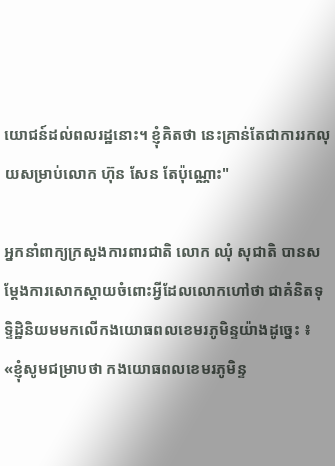យោជន៍ដល់ពលរដ្ឋនោះ។ ខ្ញុំគិតថា នេះគ្រាន់តែជាការរកលុយសម្រាប់លោក ហ៊ុន សែន តែប៉ុណ្ណោះ"

អ្នកនាំពាក្យក្រសួងការពារជាតិ លោក ឈុំ សុជាតិ បានសម្តែងការសោកស្តាយចំពោះអ្វីដែលលោកហៅថា ជាគំនិតទុទ្ទិដ្ឋិនិយមមកលើកងយោធពលខេមរភូមិន្ទយ៉ាងដូច្នេះ ៖ «ខ្ញុំសូមជម្រាបថា កងយោធពលខេមរភូមិន្ទ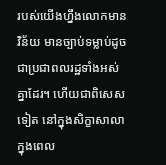របស់យើងហ្នឹងលោកមានវិន័យ មានច្បាប់ទម្លាប់ដូចជាប្រជាពលរដ្ឋទាំងអស់គ្នាដែរ។ ហើយជាពិសេសទៀត នៅក្នុងសិក្ខាសាលាក្នុងពេល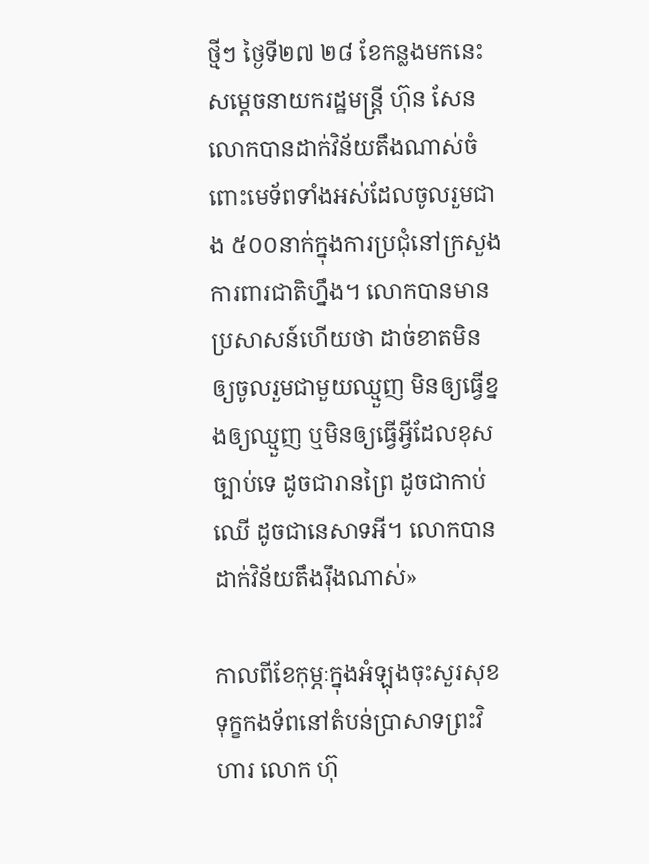ថ្មីៗ ថ្ងៃទី២៧ ២៨ ខែកន្លងមកនេះ សម្តេចនាយករដ្ឋមន្រ្តី ហ៊ុន សែន លោកបានដាក់វិន័យតឹងណាស់ចំពោះមេទ័ពទាំងអស់ដែលចូលរួមជាង ៥០០នាក់ក្នុងការប្រជុំនៅក្រសួងការពារជាតិហ្នឹង។ លោកបានមានប្រសាសន៍ហើយថា ដាច់ខាតមិនឲ្យចូលរួមជាមួយឈ្មួញ មិនឲ្យធ្វើខ្នងឲ្យឈ្មួញ ឬមិនឲ្យធ្វើអ្វីដែលខុសច្បាប់ទេ ដូចជារានព្រៃ ដូចជាកាប់ឈើ ដូចជានេសាទអី។ លោកបានដាក់វិន័យតឹងរ៉ឹងណាស់»

កាលពីខែកុម្ភៈក្នុងអំឡុងចុះសួរសុខទុក្ខកងទ័ពនៅតំបន់ប្រាសាទព្រះវិហារ លោក ហ៊ុ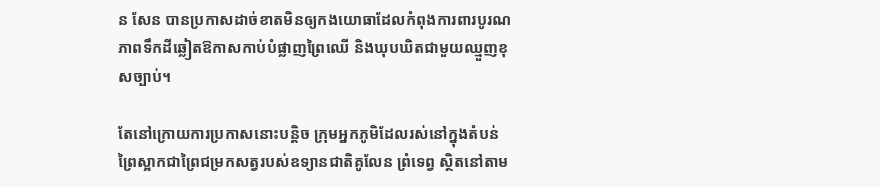ន សែន បានប្រកាសដាច់ខាតមិនឲ្យកងយោធាដែលកំពុងការពារបូរណភាពទឹកដីឆ្លៀតឱកាសកាប់បំផ្លាញព្រៃឈើ និងឃុបឃិតជាមួយឈ្មួញខុសច្បាប់។

តែនៅក្រោយការប្រកាសនោះបន្តិច ក្រុមអ្នកភូមិដែលរស់នៅក្នុងតំបន់ព្រៃស្អាកជាព្រៃជម្រកសត្វរបស់ឧទ្យានជាតិគូលែន ព្រំទេព្វ ស្ថិតនៅតាម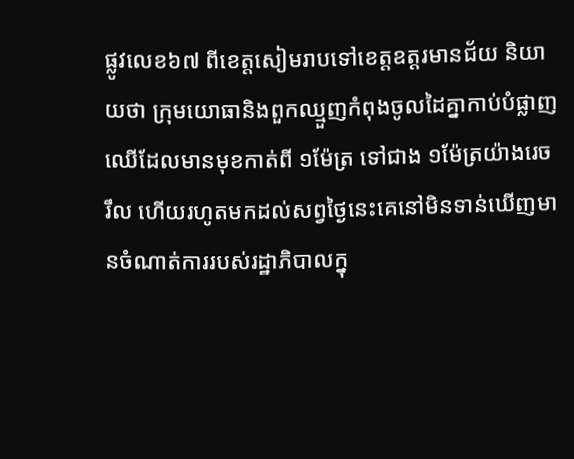ផ្លូវលេខ៦៧ ពីខេត្តសៀមរាបទៅខេត្តឧត្តរមានជ័យ និយាយថា ក្រុមយោធានិងពួកឈ្មួញកំពុងចូលដៃគ្នាកាប់បំផ្លាញឈើដែលមានមុខកាត់ពី ១ម៉ែត្រ ទៅជាង ១ម៉ែត្រយ៉ាងរេចរឹល ហើយរហូតមកដល់សព្វថ្ងៃនេះគេនៅមិនទាន់ឃើញមានចំណាត់ការរបស់រដ្ឋាភិបាលក្នុ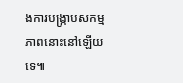ងការបង្រ្កាបសកម្មភាពនោះនៅឡើយទេ៕